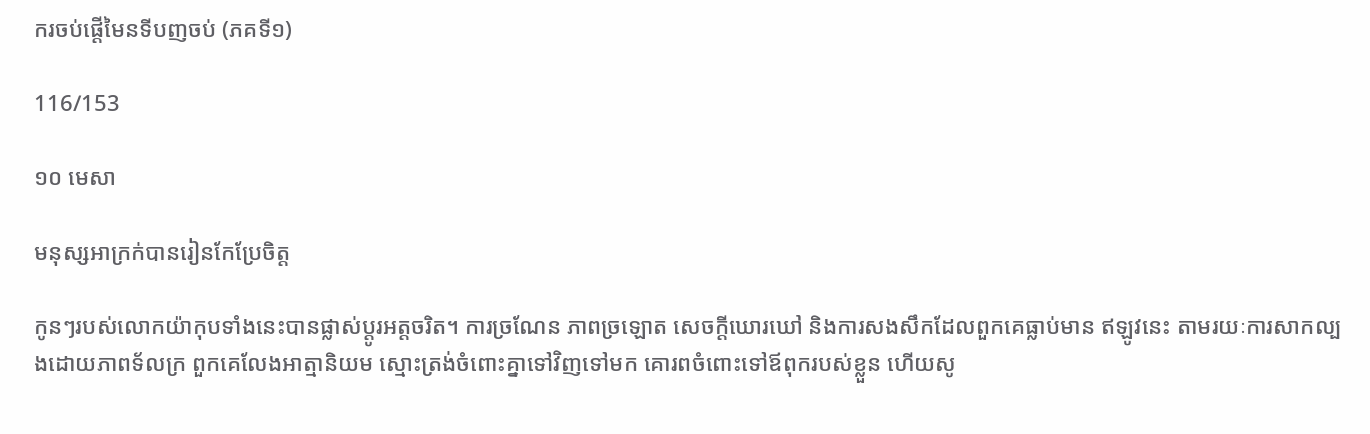ករចប់ផ្តើមៃនទីបញចប់ (ភគទី១)

116/153

១០ មេសា

មនុស្សអាក្រក់បានរៀនកែប្រែចិត្ត

កូនៗរបស់លោកយ៉ាកុបទាំងនេះបានផ្លាស់ប្តូរអត្តចរិត។ ការច្រណែន ភាពច្រឡោត សេចក្តីឃោរឃៅ និងការសងសឹកដែលពួកគេធ្លាប់មាន ឥឡូវនេះ តាមរយៈការសាកល្បងដោយភាពទ័លក្រ ពួកគេលែងអាត្មានិយម ស្មោះត្រង់ចំពោះគ្នាទៅវិញទៅមក គោរពចំពោះទៅឪពុករបស់ខ្លួន ហើយសូ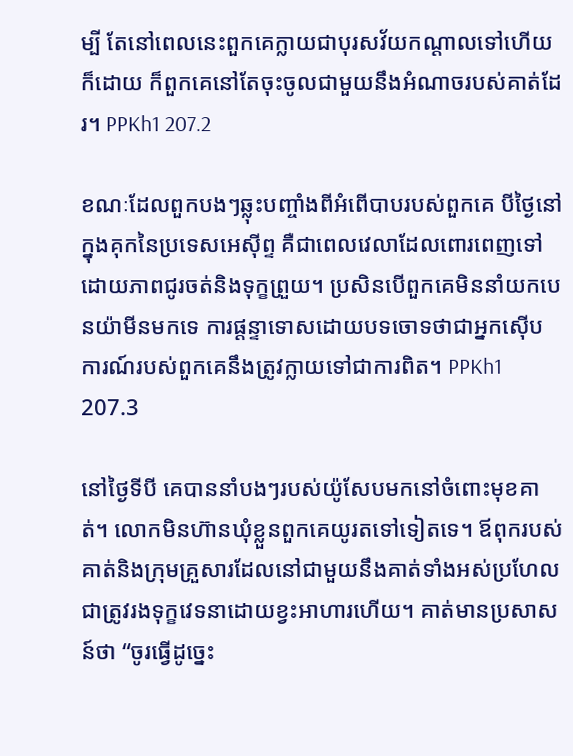ម្បី តែនៅពេលនេះពួកគេក្លាយជាបុរសវ័យកណ្តាលទៅហើយក៏ដោយ ក៏ពួកគេនៅតែចុះចូលជាមួយនឹងអំណាចរបស់គាត់ដែរ។ PPKh1 207.2

ខណៈដែលពួកបងៗឆ្លុះបញ្ចាំងពីអំពើបាបរបស់ពួកគេ បីថ្ងៃនៅក្នុងគុកនៃប្រទេសអេស៊ីព្ទ គឺជាពេលវេលាដែលពោរពេញទៅដោយភាពជូរចត់និងទុក្ខព្រួយ។ ប្រសិនបើពួកគេមិននាំយកបេនយ៉ាមីនមកទេ ការផ្តន្ទាទោសដោយបទចោទថាជាអ្នកស៊ើបការណ៍របស់ពួកគេនឹងត្រូវក្លាយទៅជាការពិត។ PPKh1 207.3

នៅថ្ងៃទីបី គេបាននាំបងៗរបស់យ៉ូសែបមកនៅចំពោះមុខគាត់។ លោកមិនហ៊ានឃុំខ្លួនពួកគេយូរតទៅទៀតទេ។ ឪពុករបស់គាត់និងក្រុមគ្រួសារដែលនៅជាមួយនឹងគាត់ទាំងអស់ប្រហែលជាត្រូវរងទុក្ខវេទនាដោយខ្វះអាហារហើយ។ គាត់មានប្រសាសន៍ថា “ចូរធ្វើដូច្នេះ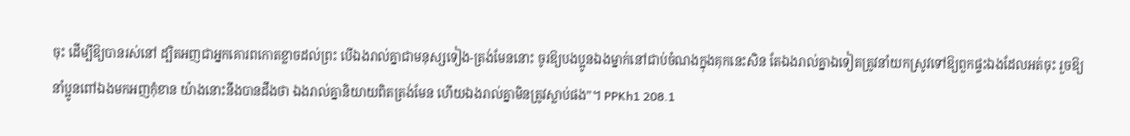ចុះ ដើម្បីឱ្យបានរស់នៅ ដ្បិតអញជាអ្នកគោរពកោតខ្លាចដល់ព្រះ បើឯងរាល់គ្នាជាមនុស្សទៀង-ត្រង់មែននោះ ចូរឱ្យបងប្អូនឯងម្នាក់នៅជាប់ចំណងក្នុងគុកនេះសិន តែឯងរាល់គ្នាឯទៀតត្រូវនាំយកស្រូវទៅឱ្យពួកផ្ទះឯងដែលអត់ចុះ រួចឱ្យនាំប្អូនពៅឯងមកអញកុំខាន យ៉ាងនោះនឹងបានដឹងថា ឯងរាល់គ្នានិយាយពិតត្រង់មែន ហើយឯងរាល់គ្នាមិនត្រូវស្លាប់ផង”។ PPKh1 208.1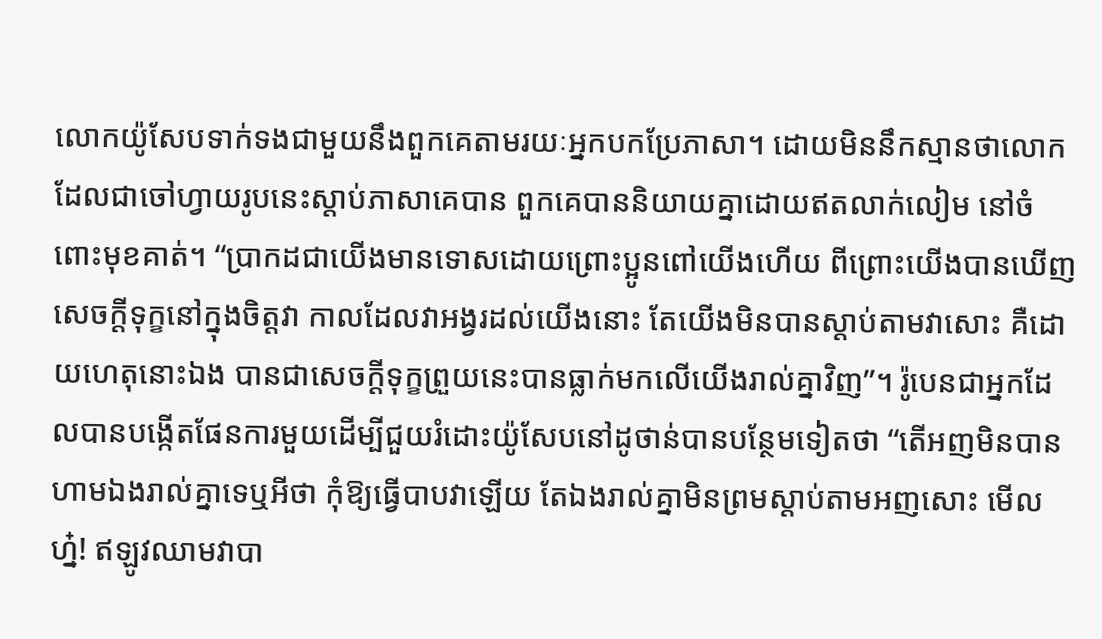លោកយ៉ូសែបទាក់ទងជាមួយនឹងពួកគេតាមរយៈអ្នកបកប្រែភាសា។ ដោយមិននឹកស្មានថាលោកដែលជាចៅហ្វាយរូបនេះស្តាប់ភាសាគេបាន ពួកគេបាននិយាយគ្នាដោយឥតលាក់លៀម នៅចំពោះមុខគាត់។ “ប្រាកដជាយើងមានទោសដោយព្រោះប្អូនពៅយើងហើយ ពីព្រោះយើងបានឃើញ សេចក្តីទុក្ខនៅក្នុងចិត្តវា កាលដែលវាអង្វរដល់យើងនោះ តែយើងមិនបានស្តាប់តាមវាសោះ គឺដោយហេតុនោះឯង បានជាសេចក្តីទុក្ខព្រួយនេះបានធ្លាក់មកលើយើងរាល់គ្នាវិញ”។ រ៉ូបេនជាអ្នកដែលបានបង្កើតផែនការមួយដើម្បីជួយរំដោះយ៉ូសែបនៅដូថាន់បានបន្ថែមទៀតថា “តើអញមិនបានហាមឯងរាល់គ្នាទេឬអីថា កុំឱ្យធ្វើបាបវាឡើយ តែឯងរាល់គ្នាមិនព្រមស្តាប់តាមអញសោះ មើលហ៎្ន! ឥឡូវឈាមវាបា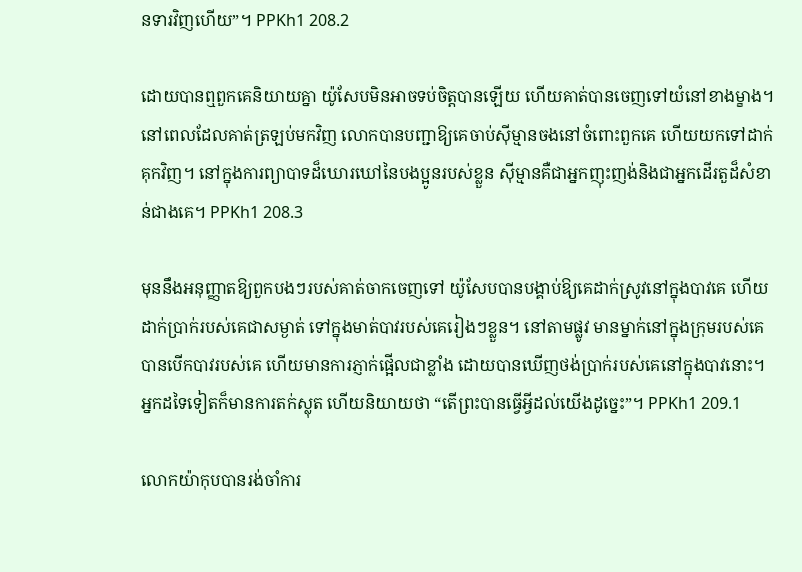នទារវិញហើយ”។ PPKh1 208.2

ដោយបានឮពួកគេនិយាយគ្នា យ៉ូសែបមិនអាចទប់ចិត្តបានឡើយ ហើយគាត់បានចេញទៅយំនៅខាងម្ខាង។ នៅពេលដែលគាត់ត្រឡប់មកវិញ លោកបានបញ្ជាឱ្យគេចាប់ស៊ីម្មានចងនៅចំពោះពួកគេ ហើយយកទៅដាក់គុកវិញ។ នៅក្នុងការព្យាបាទដ៏ឃោរឃៅនៃបងប្អូនរបស់ខ្លួន ស៊ីម្មានគឺជាអ្នកញុះញង់និងជាអ្នកដើរតួដ៏សំខាន់ជាងគេ។ PPKh1 208.3

មុននឹងអនុញ្ញាតឱ្យពួកបងៗរបស់គាត់ចាកចេញទៅ យ៉ូសែបបានបង្គាប់ឱ្យគេដាក់ស្រូវនៅក្នុងបាវគេ ហើយដាក់ប្រាក់របស់គេជាសម្ងាត់ ទៅក្នុងមាត់បាវរបស់គេរៀងៗខ្លួន។ នៅតាមផ្លូវ មានម្នាក់នៅក្នុងក្រុមរបស់គេបានបើកបាវរបស់គេ ហើយមានការភ្ញាក់ផ្អើលជាខ្លាំង ដោយបានឃើញថង់ប្រាក់របស់គេនៅក្នុងបាវនោះ។ អ្នកដទៃទៀតក៏មានការតក់ស្លុត ហើយនិយាយថា “តើព្រះបានធ្វើអ្វីដល់យើងដូច្នេះ”។ PPKh1 209.1

លោកយ៉ាកុបបានរង់ចាំការ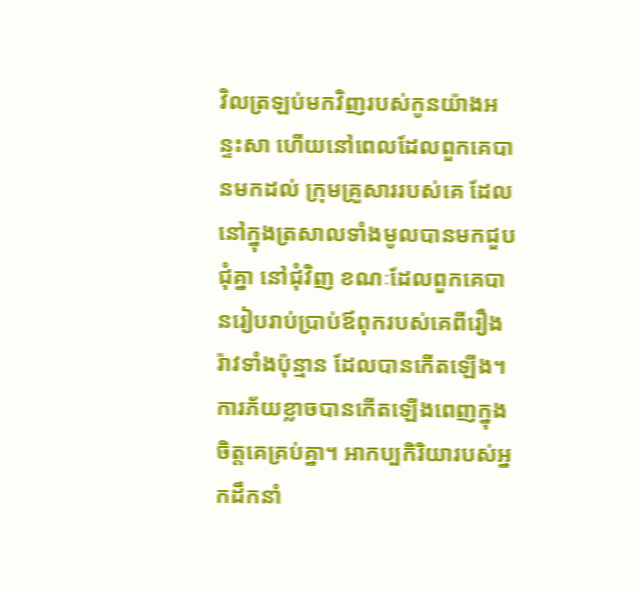វិលត្រឡប់មកវិញរបស់កូនយ៉ាងអន្ទះសា ហើយនៅពេលដែលពួកគេបានមកដល់ ក្រុមគ្រួសាររបស់គេ ដែលនៅក្នុងត្រសាលទាំងមូលបានមកជួបជុំគ្នា នៅជុំវិញ ខណៈដែលពួកគេបានរៀបរាប់ប្រាប់ឪពុករបស់គេពីរឿងរ៉ាវទាំងប៉ុន្មាន ដែលបានកើតឡើង។ ការភ័យខ្លាចបានកើតឡើងពេញក្នុងចិត្តគេគ្រប់គ្នា។ អាកប្បកិរិយារបស់អ្នកដឹកនាំ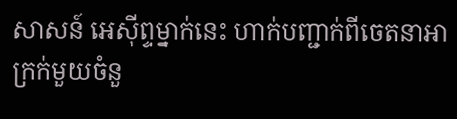សាសន៍ អេស៊ីព្ទម្នាក់នេះ ហាក់បញ្ជាក់ពីចេតនាអាក្រក់មួយចំនួ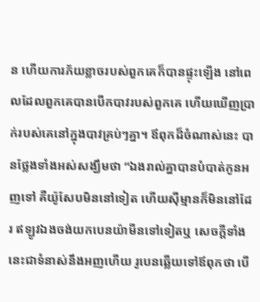ន ហើយការភ័យខ្លាចរបស់ពួកគេក៏បានផ្ទុះឡើង នៅពេលដែលពួកគេបានបើកបាវរបស់ពួកគេ ហើយឃើញប្រាក់របស់គេនៅក្នុងបាវគ្រប់ៗគ្នា។ ឪពុកដ៏ចំណាស់នេះ បានថ្លែងទាំងអស់សង្ឃឹមថា “ឯងរាល់គ្នាបានបំបាត់កូនអញទៅ គឺយ៉ូសែបមិននៅទៀត ហើយស៊ីម្មានក៏មិននៅដែរ ឥឡូវឯងចង់យកបេនយ៉ាមីនទៅទៀតឬ សេចក្តីទាំងនេះជាទំនាស់នឹងអញហើយ រូបេនឆ្លើយទៅឪពុកថា បើ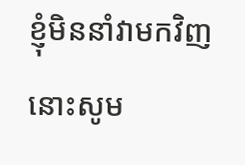ខ្ញុំមិននាំវាមកវិញ នោះសូម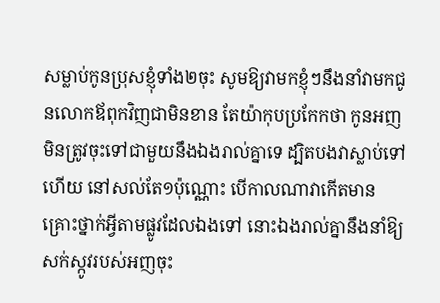សម្លាប់កូនប្រុសខ្ញុំទាំង២ចុះ សូមឱ្យវាមកខ្ញុំៗនឹងនាំវាមកជូនលោកឪពុកវិញជាមិនខាន តែយ៉ាកុបប្រកែកថា កូនអញមិនត្រូវចុះទៅជាមួយនឹងឯងរាល់គ្នាទេ ដ្បិតបងវាស្លាប់ទៅហើយ នៅសល់តែ១ប៉ុណ្ណោះ បើកាលណាវាកើតមានគ្រោះថ្នាក់អ្វីតាមផ្លូវដែលឯងទៅ នោះឯងរាល់គ្នានឹងនាំឱ្យសក់ស្កូវរបស់អញចុះ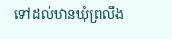ទៅដល់ឋានឃុំព្រលឹង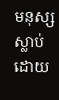មនុស្សស្លាប់ដោយ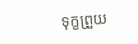ទុក្ខព្រួយ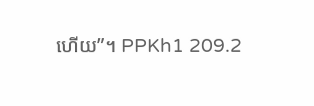ហើយ”។ PPKh1 209.2